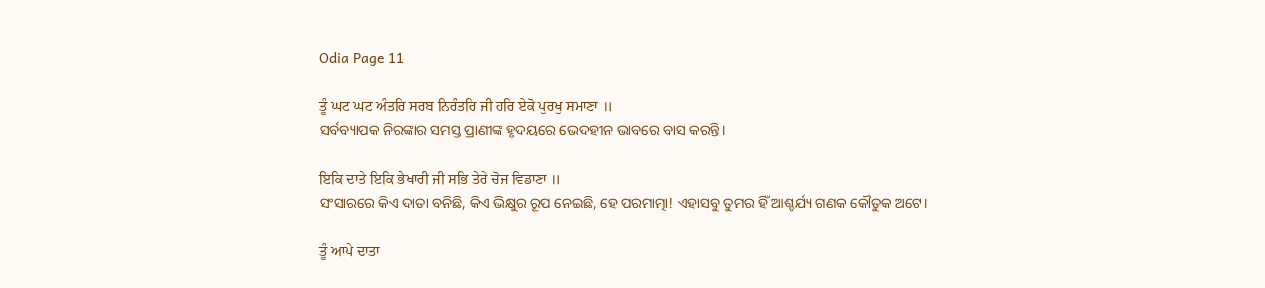Odia Page 11

ਤੂੰ ਘਟ ਘਟ ਅੰਤਰਿ ਸਰਬ ਨਿਰੰਤਰਿ ਜੀ ਹਰਿ ਏਕੋ ਪੁਰਖੁ ਸਮਾਣਾ ॥
ସର୍ବବ୍ୟାପକ ନିରଙ୍କାର ସମସ୍ତ ପ୍ରାଣୀଙ୍କ ହୃଦୟରେ ଭେଦହୀନ ଭାବରେ ବାସ କରନ୍ତି।

ਇਕਿ ਦਾਤੇ ਇਕਿ ਭੇਖਾਰੀ ਜੀ ਸਭਿ ਤੇਰੇ ਚੋਜ ਵਿਡਾਣਾ ॥
ସଂସାରରେ କିଏ ଦାତା ବନିଛି, କିଏ ଭିକ୍ଷୁର ରୂପ ନେଇଛି, ହେ ପରମାତ୍ମା! ଏହାସବୁ ତୁମର ହିଁ ଆଶ୍ଚର୍ଯ୍ୟ ଗଣକ କୌତୁକ ଅଟେ।

ਤੂੰ ਆਪੇ ਦਾਤਾ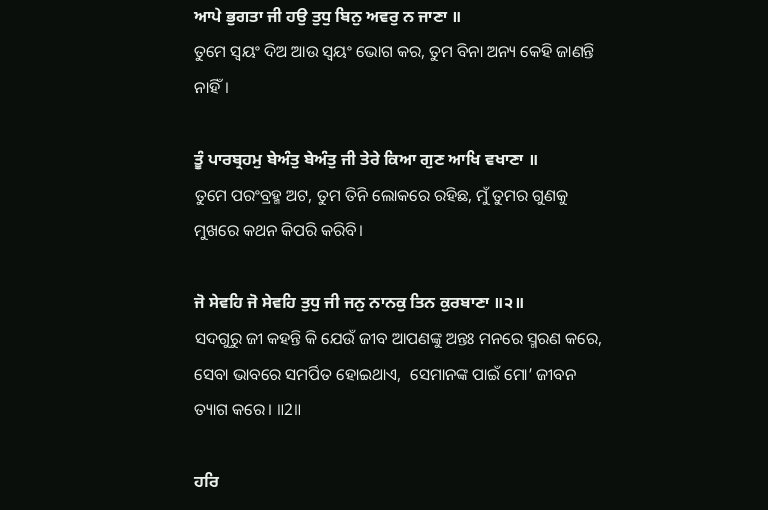ਆਪੇ ਭੁਗਤਾ ਜੀ ਹਉ ਤੁਧੁ ਬਿਨੁ ਅਵਰੁ ਨ ਜਾਣਾ ॥
ତୁମେ ସ୍ଵୟଂ ଦିଅ ଆଉ ସ୍ଵୟଂ ଭୋଗ କର, ତୁମ ବିନା ଅନ୍ୟ କେହି ଜାଣନ୍ତି ନାହିଁ।

ਤੂੰ ਪਾਰਬ੍ਰਹਮੁ ਬੇਅੰਤੁ ਬੇਅੰਤੁ ਜੀ ਤੇਰੇ ਕਿਆ ਗੁਣ ਆਖਿ ਵਖਾਣਾ ॥
ତୁମେ ପରଂବ୍ରହ୍ମ ଅଟ, ତୁମ ତିନି ଲୋକରେ ରହିଛ, ମୁଁ ତୁମର ଗୁଣକୁ ମୁଖରେ କଥନ କିପରି କରିବି।

ਜੋ ਸੇਵਹਿ ਜੋ ਸੇਵਹਿ ਤੁਧੁ ਜੀ ਜਨੁ ਨਾਨਕੁ ਤਿਨ ਕੁਰਬਾਣਾ ॥੨॥
ସଦଗୁରୁ ଜୀ କହନ୍ତି କି ଯେଉଁ ଜୀବ ଆପଣଙ୍କୁ ଅନ୍ତଃ ମନରେ ସ୍ମରଣ କରେ, ସେବା ଭାବରେ ସମର୍ପିତ ହୋଇଥାଏ,  ସେମାନଙ୍କ ପାଇଁ ମୋ’ ଜୀବନ ତ୍ୟାଗ କରେ। ॥2॥

ਹਰਿ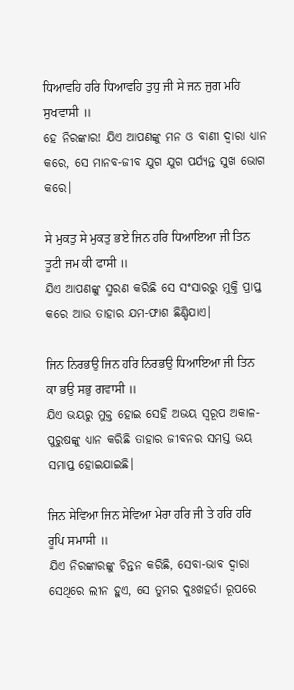ਧਿਆਵਹਿ ਹਰਿ ਧਿਆਵਹਿ ਤੁਧੁ ਜੀ ਸੇ ਜਨ ਜੁਗ ਮਹਿ ਸੁਖਵਾਸੀ ॥
ହେ ନିରଙ୍କାର! ଯିଏ ଆପଣଙ୍କୁ ମନ ଓ ବାଣୀ ଦ୍ଵାରା ଧ୍ୟାନ କରେ, ସେ ମାନବ-ଜୀବ ଯୁଗ ଯୁଗ ପର୍ଯ୍ୟନ୍ତ ସୁଖ ଭୋଗ କରେ।

ਸੇ ਮੁਕਤੁ ਸੇ ਮੁਕਤੁ ਭਏ ਜਿਨ ਹਰਿ ਧਿਆਇਆ ਜੀ ਤਿਨ ਤੂਟੀ ਜਮ ਕੀ ਫਾਸੀ ॥
ଯିଏ ଆପଣଙ୍କୁ ସ୍ମରଣ କରିଛି ସେ ସଂସାରରୁ ମୁକ୍ତି ପ୍ରାପ୍ତ କରେ ଆଉ ତାହାର ଯମ-ଫାଶ ଛିଣ୍ଡିଯାଏ।

ਜਿਨ ਨਿਰਭਉ ਜਿਨ ਹਰਿ ਨਿਰਭਉ ਧਿਆਇਆ ਜੀ ਤਿਨ ਕਾ ਭਉ ਸਭੁ ਗਵਾਸੀ ॥
ଯିଏ ଭୟରୁ ମୁକ୍ତ ହୋଇ ସେହି ଅଭୟ ସ୍ୱରୂପ ଅକାଳ-ପୁରୁଷଙ୍କୁ ଧ୍ୟାନ କରିଛି ତାହାର ଜୀବନର ସମସ୍ତ ଭୟ ସମାପ୍ତ ହୋଇଯାଇଛି।

ਜਿਨ ਸੇਵਿਆ ਜਿਨ ਸੇਵਿਆ ਮੇਰਾ ਹਰਿ ਜੀ ਤੇ ਹਰਿ ਹਰਿ ਰੂਪਿ ਸਮਾਸੀ ॥
ଯିଏ ନିରଙ୍କାରଙ୍କୁ ଚିନ୍ତନ କରିଛି, ସେବା-ଭାବ ଦ୍ଵାରା ସେଥିରେ ଲୀନ ହୁଏ, ସେ ତୁମର ଦୁଃଖହର୍ତା ରୂପରେ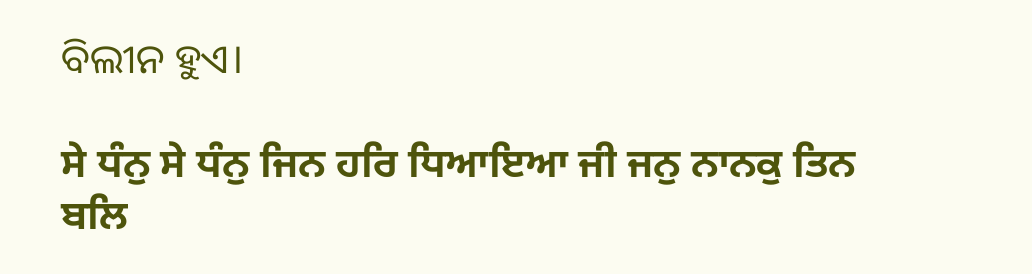ବିଲୀନ ହୁଏ।

ਸੇ ਧੰਨੁ ਸੇ ਧੰਨੁ ਜਿਨ ਹਰਿ ਧਿਆਇਆ ਜੀ ਜਨੁ ਨਾਨਕੁ ਤਿਨ ਬਲਿ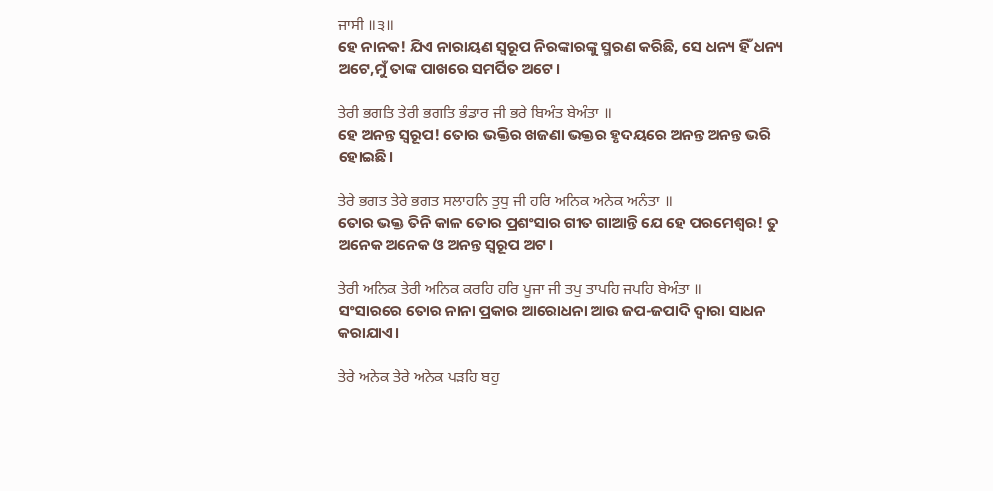ਜਾਸੀ ॥੩॥
ହେ ନାନକ! ଯିଏ ନାରାୟଣ ସ୍ୱରୂପ ନିରଙ୍କାରଙ୍କୁ ସ୍ମରଣ କରିଛି, ସେ ଧନ୍ୟ ହିଁ ଧନ୍ୟ ଅଟେ,ମୁଁ ତାଙ୍କ ପାଖରେ ସମର୍ପିତ ଅଟେ।

ਤੇਰੀ ਭਗਤਿ ਤੇਰੀ ਭਗਤਿ ਭੰਡਾਰ ਜੀ ਭਰੇ ਬਿਅੰਤ ਬੇਅੰਤਾ ॥
ହେ ଅନନ୍ତ ସ୍ୱରୂପ! ତୋର ଭକ୍ତିର ଖଜଣା ଭକ୍ତର ହୃଦୟରେ ଅନନ୍ତ ଅନନ୍ତ ଭରି ହୋଇଛି।

ਤੇਰੇ ਭਗਤ ਤੇਰੇ ਭਗਤ ਸਲਾਹਨਿ ਤੁਧੁ ਜੀ ਹਰਿ ਅਨਿਕ ਅਨੇਕ ਅਨੰਤਾ ॥
ତୋର ଭକ୍ତ ତିନି କାଳ ତୋର ପ୍ରଶଂସାର ଗୀତ ଗାଆନ୍ତି ଯେ ହେ ପରମେଶ୍ଵର! ତୁ ଅନେକ ଅନେକ ଓ ଅନନ୍ତ ସ୍ୱରୂପ ଅଟ।

ਤੇਰੀ ਅਨਿਕ ਤੇਰੀ ਅਨਿਕ ਕਰਹਿ ਹਰਿ ਪੂਜਾ ਜੀ ਤਪੁ ਤਾਪਹਿ ਜਪਹਿ ਬੇਅੰਤਾ ॥
ସଂସାରରେ ତୋର ନାନା ପ୍ରକାର ଆରୋଧନା ଆଉ ଜପ-ଜପାଦି ଦ୍ଵାରା ସାଧନ କରାଯାଏ।

ਤੇਰੇ ਅਨੇਕ ਤੇਰੇ ਅਨੇਕ ਪੜਹਿ ਬਹੁ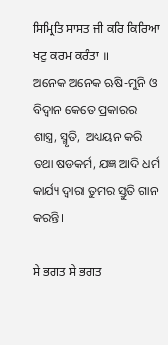ਸਿਮ੍ਰਿਤਿ ਸਾਸਤ ਜੀ ਕਰਿ ਕਿਰਿਆ ਖਟੁ ਕਰਮ ਕਰੰਤਾ ॥
ଅନେକ ଅନେକ ଋଷି-ମୁନି ଓ ବିଦ୍ଵାନ କେତେ ପ୍ରକାରର ଶାସ୍ତ୍ର, ସ୍ମୃତି,  ଅଧ୍ୟୟନ କରି ତଥା ଷଡକର୍ମ, ଯଜ୍ଞ ଆଦି ଧର୍ମ କାର୍ଯ୍ୟ ଦ୍ଵାରା ତୁମର ସ୍ତୁତି ଗାନ କରନ୍ତି।

ਸੇ ਭਗਤ ਸੇ ਭਗਤ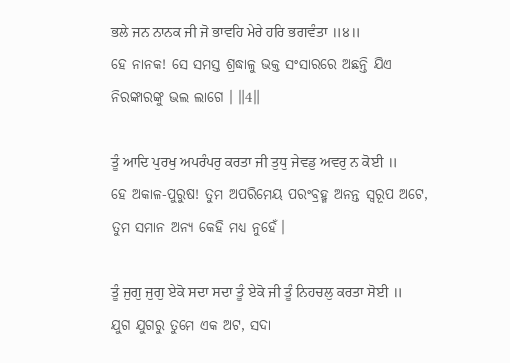ਭਲੇ ਜਨ ਨਾਨਕ ਜੀ ਜੋ ਭਾਵਹਿ ਮੇਰੇ ਹਰਿ ਭਗਵੰਤਾ ॥੪॥
ହେ ନାନକ! ସେ ସମସ୍ତ ଶ୍ରଦ୍ଧାଳୁ ଭକ୍ତ ସଂସାରରେ ଅଛନ୍ତି ଯିଏ ନିରଙ୍କାରଙ୍କୁ ଭଲ ଲାଗେ । ॥4॥

ਤੂੰ ਆਦਿ ਪੁਰਖੁ ਅਪਰੰਪਰੁ ਕਰਤਾ ਜੀ ਤੁਧੁ ਜੇਵਡੁ ਅਵਰੁ ਨ ਕੋਈ ॥
ହେ ଅକାଳ-ପୁରୁଷ! ତୁମ ଅପରିମେୟ ପରଂବ୍ରହ୍ମ ଅନନ୍ତ ସ୍ୱରୂପ ଅଟେ, ତୁମ ସମାନ ଅନ୍ୟ କେହି ମଧ୍ୟ ନୁହେଁ।

ਤੂੰ ਜੁਗੁ ਜੁਗੁ ਏਕੋ ਸਦਾ ਸਦਾ ਤੂੰ ਏਕੋ ਜੀ ਤੂੰ ਨਿਹਚਲੁ ਕਰਤਾ ਸੋਈ ॥
ଯୁଗ ଯୁଗରୁ ତୁମେ ଏକ ଅଟ, ସଦା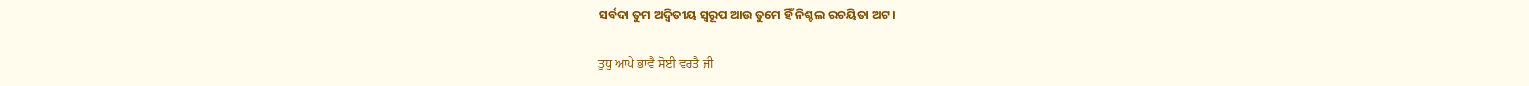ସର୍ବଦା ତୁମ ଅଦ୍ଵିତୀୟ ସ୍ୱରୂପ ଆଉ ତୁମେ ହିଁ ନିଶ୍ଚଲ ରଚୟିତା ଅଟ।

ਤੁਧੁ ਆਪੇ ਭਾਵੈ ਸੋਈ ਵਰਤੈ ਜੀ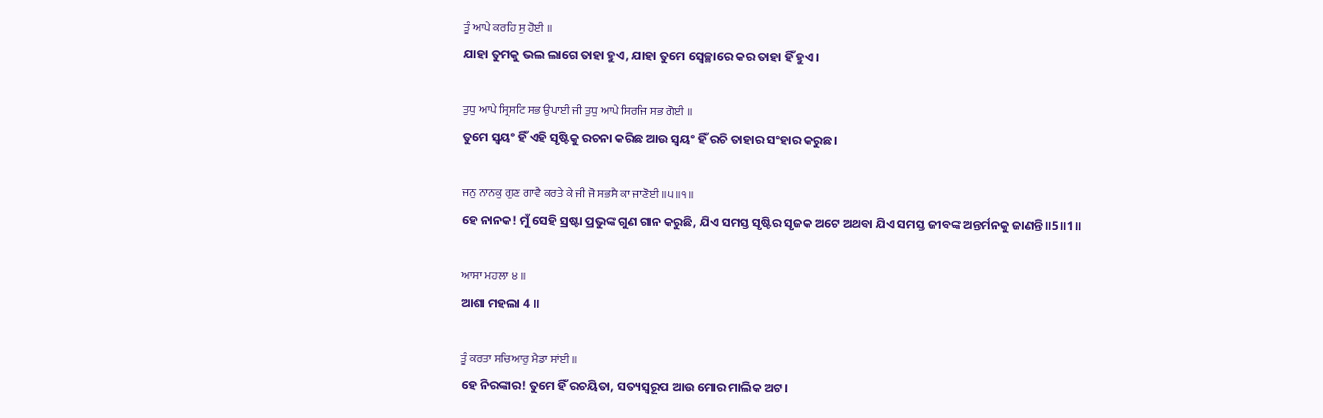ਤੂੰ ਆਪੇ ਕਰਹਿ ਸੁ ਹੋਈ ॥
ଯାହା ତୁମକୁ ଭଲ ଲାଗେ ତାହା ହୁଏ, ଯାହା ତୁମେ ସ୍ଵେଚ୍ଛାରେ କର ତାହା ହିଁ ହୁଏ।

ਤੁਧੁ ਆਪੇ ਸ੍ਰਿਸਟਿ ਸਭ ਉਪਾਈ ਜੀ ਤੁਧੁ ਆਪੇ ਸਿਰਜਿ ਸਭ ਗੋਈ ॥
ତୁମେ ସ୍ଵୟଂ ହିଁ ଏହି ସୃଷ୍ଟିକୁ ରଚନା କରିଛ ଆଉ ସ୍ଵୟଂ ହିଁ ରଚି ତାହାର ସଂହାର କରୁଛ।

ਜਨੁ ਨਾਨਕੁ ਗੁਣ ਗਾਵੈ ਕਰਤੇ ਕੇ ਜੀ ਜੋ ਸਭਸੈ ਕਾ ਜਾਣੋਈ ॥੫॥੧॥
ହେ ନାନକ! ମୁଁ ସେହି ସ୍ରଷ୍ଟା ପ୍ରଭୁଙ୍କ ଗୁଣ ଗାନ କରୁଛି, ଯିଏ ସମସ୍ତ ସୃଷ୍ଟିର ସୃଜକ ଅଟେ ଅଥବା ଯିଏ ସମସ୍ତ ଜୀବଙ୍କ ଅନ୍ତର୍ମନକୁ ଜାଣନ୍ତି॥5॥1॥

ਆਸਾ ਮਹਲਾ ੪ ॥
ଆଶା ମହଲା 4 ॥

ਤੂੰ ਕਰਤਾ ਸਚਿਆਰੁ ਮੈਡਾ ਸਾਂਈ ॥
ହେ ନିରଙ୍କାର! ତୁମେ ହିଁ ରଚୟିତା, ସତ୍ୟସ୍ଵରୂପ ଆଉ ମୋର ମାଲିକ ଅଟ।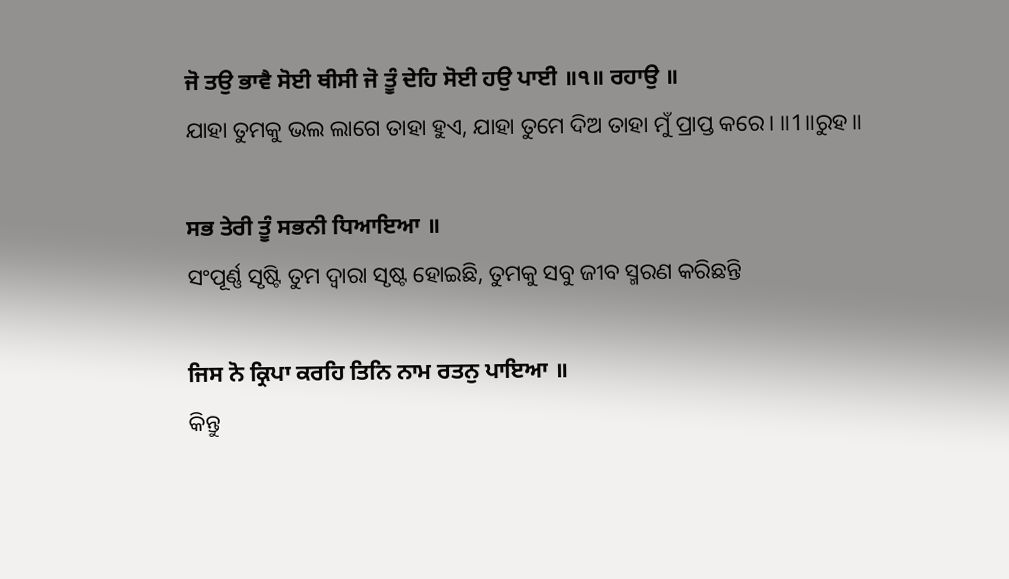ਜੋ ਤਉ ਭਾਵੈ ਸੋਈ ਥੀਸੀ ਜੋ ਤੂੰ ਦੇਹਿ ਸੋਈ ਹਉ ਪਾਈ ॥੧॥ ਰਹਾਉ ॥
ଯାହା ତୁମକୁ ଭଲ ଲାଗେ ତାହା ହୁଏ, ଯାହା ତୁମେ ଦିଅ ତାହା ମୁଁ ପ୍ରାପ୍ତ କରେ। ॥1॥ରୁହ॥

ਸਭ ਤੇਰੀ ਤੂੰ ਸਭਨੀ ਧਿਆਇਆ ॥
ସଂପୂର୍ଣ୍ଣ ସୃଷ୍ଟି ତୁମ ଦ୍ଵାରା ସୃଷ୍ଟ ହୋଇଛି, ତୁମକୁ ସବୁ ଜୀବ ସ୍ମରଣ କରିଛନ୍ତି

ਜਿਸ ਨੋ ਕ੍ਰਿਪਾ ਕਰਹਿ ਤਿਨਿ ਨਾਮ ਰਤਨੁ ਪਾਇਆ ॥
କିନ୍ତୁ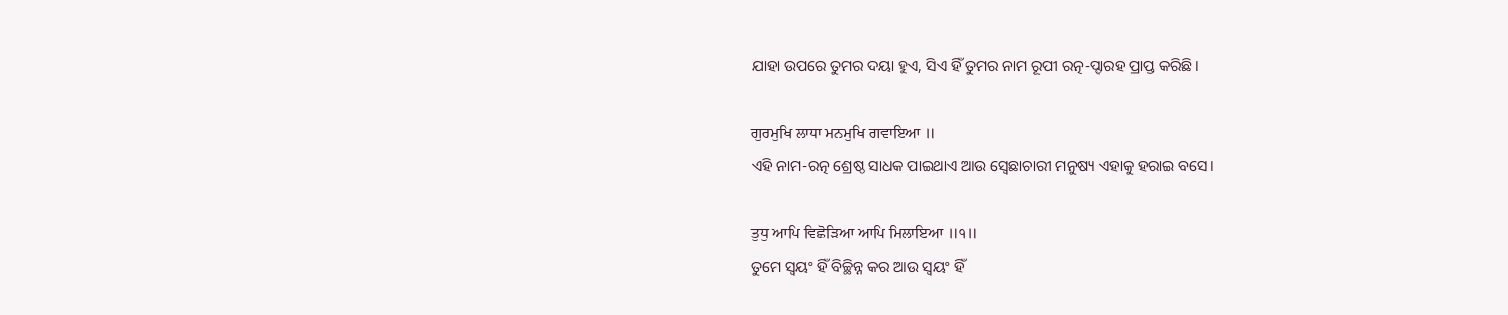ଯାହା ଉପରେ ତୁମର ଦୟା ହୁଏ, ସିଏ ହିଁ ତୁମର ନାମ ରୂପୀ ରତ୍ନ-ପ୍ଦାରହ ପ୍ରାପ୍ତ କରିଛି।

ਗੁਰਮੁਖਿ ਲਾਧਾ ਮਨਮੁਖਿ ਗਵਾਇਆ ॥
ଏହି ନାମ-ରତ୍ନ ଶ୍ରେଷ୍ଠ ସାଧକ ପାଇଥାଏ ଆଉ ସ୍ଵେଛାଚାରୀ ମନୁଷ୍ୟ ଏହାକୁ ହରାଇ ବସେ।

ਤੁਧੁ ਆਪਿ ਵਿਛੋੜਿਆ ਆਪਿ ਮਿਲਾਇਆ ॥੧॥
ତୁମେ ସ୍ଵୟଂ ହିଁ ବିଚ୍ଛିନ୍ନ କର ଆଉ ସ୍ଵୟଂ ହିଁ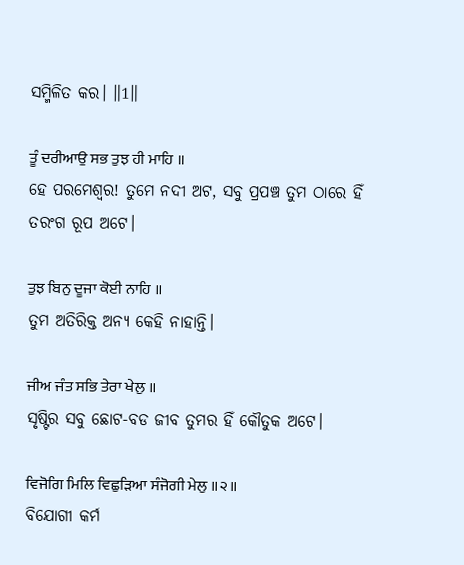ସମ୍ମିଳିତ କର। ॥1॥

ਤੂੰ ਦਰੀਆਉ ਸਭ ਤੁਝ ਹੀ ਮਾਹਿ ॥
ହେ ପରମେଶ୍ଵର! ତୁମେ ନଦୀ ଅଟ, ସବୁ ପ୍ରପଞ୍ଚ ତୁମ ଠାରେ ହିଁ ତରଂଗ ରୂପ ଅଟେ।

ਤੁਝ ਬਿਨੁ ਦੂਜਾ ਕੋਈ ਨਾਹਿ ॥
ତୁମ ଅତିରିକ୍ତ ଅନ୍ୟ କେହି ନାହାନ୍ତି।

ਜੀਅ ਜੰਤ ਸਭਿ ਤੇਰਾ ਖੇਲੁ ॥
ସୃଷ୍ଟିର ସବୁ ଛୋଟ-ବଡ ଜୀବ ତୁମର ହିଁ କୌତୁକ ଅଟେ।

ਵਿਜੋਗਿ ਮਿਲਿ ਵਿਛੁੜਿਆ ਸੰਜੋਗੀ ਮੇਲੁ ॥੨॥
ବିଯୋଗୀ କର୍ମ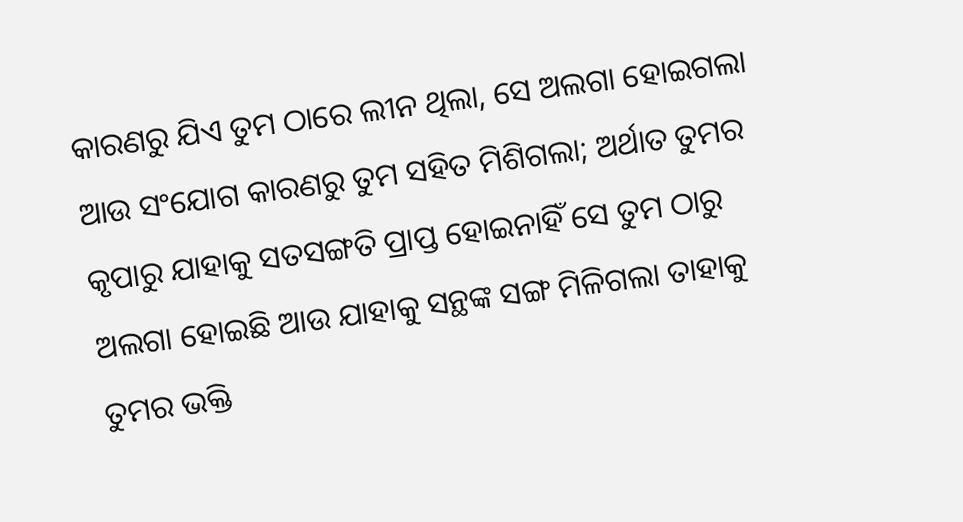କାରଣରୁ ଯିଏ ତୁମ ଠାରେ ଲୀନ ଥିଲା, ସେ ଅଲଗା ହୋଇଗଲା ଆଉ ସଂଯୋଗ କାରଣରୁ ତୁମ ସହିତ ମିଶିଗଲା; ଅର୍ଥାତ ତୁମର କୃପାରୁ ଯାହାକୁ ସତସଙ୍ଗତି ପ୍ରାପ୍ତ ହୋଇନାହିଁ ସେ ତୁମ ଠାରୁ ଅଲଗା ହୋଇଛି ଆଉ ଯାହାକୁ ସନ୍ଥଙ୍କ ସଙ୍ଗ ମିଳିଗଲା ତାହାକୁ ତୁମର ଭକ୍ତି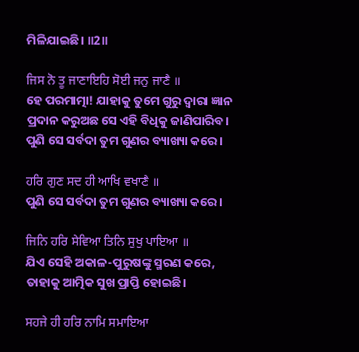ମିଳିଯାଇଛି। ॥2॥

ਜਿਸ ਨੋ ਤੂ ਜਾਣਾਇਹਿ ਸੋਈ ਜਨੁ ਜਾਣੈ ॥
ହେ ପରମାତ୍ମା! ଯାହାକୁ ତୁମେ ଗୁରୁ ଦ୍ଵାରା ଜ୍ଞାନ ପ୍ରଦାନ କରୁଅଛ ସେ ଏହି ବିଧିକୁ ଜାଣିପାରିବ। ପୁଣି ସେ ସର୍ବଦା ତୁମ ଗୁଣର ବ୍ୟାଖ୍ୟା କରେ।

ਹਰਿ ਗੁਣ ਸਦ ਹੀ ਆਖਿ ਵਖਾਣੈ ॥
ପୁଣି ସେ ସର୍ବଦା ତୁମ ଗୁଣର ବ୍ୟାଖ୍ୟା କରେ।

ਜਿਨਿ ਹਰਿ ਸੇਵਿਆ ਤਿਨਿ ਸੁਖੁ ਪਾਇਆ ॥
ଯିଏ ସେହି ଅକାଳ-ପୁରୁଷଙ୍କୁ ସ୍ମରଣ କରେ, ତାହାକୁ ଆତ୍ମିକ ସୁଖ ପ୍ରାପ୍ତି ହୋଇଛି।

ਸਹਜੇ ਹੀ ਹਰਿ ਨਾਮਿ ਸਮਾਇਆ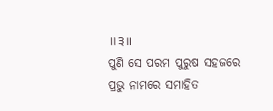॥੩॥
ପୁଣି ସେ ପରମ ପୁରୁଷ ସହଜରେ ପ୍ରଭୁ ନାମରେ ସମାହିତ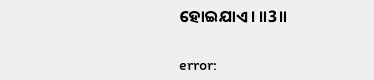ହୋଇଯାଏ। ॥3॥

error: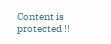Content is protected !!